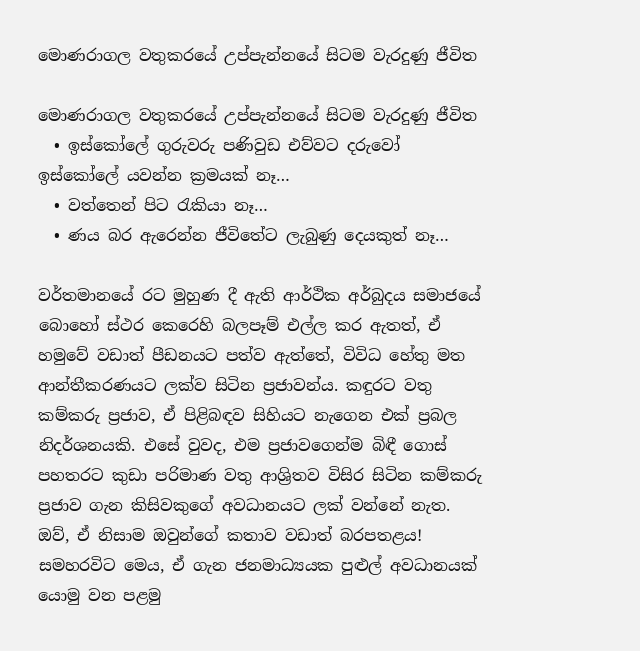මොණරාගල වතුකරයේ උප්පැන්නයේ සිටම වැරදුණු ජීවිත

මොණරාගල වතුකරයේ උප්පැන්නයේ සිටම වැරදුණු ජීවිත
  • ඉස්කෝලේ ගුරුවරු පණිවුඩ එව්වට දරුවෝ ඉස්කෝලේ යවන්න ක්‍රමයක් නෑ…
  • වත්තෙන් පිට රැකියා නෑ…
  • ණය බර ඇරෙන්න ජීවිතේට ලැබුණු දෙයකුත් නෑ…

වර්තමානයේ රට මුහුණ දී ඇති ආර්ථික අර්බුදය සමාජයේ බොහෝ ස්ථර කෙරෙහි බලපෑම් එල්ල කර ඇතත්, ඒ හමුවේ වඩාත් පීඩනයට පත්ව ඇත්තේ, විවිධ හේතු මත ආන්තීකරණයට ලක්ව සිටින ප්‍රජාවන්ය. කඳුරට වතු කම්කරු ප්‍රජාව, ඒ පිළිබඳව සිහියට නැගෙන එක් ප්‍රබල නිදර්ශනයකි. එසේ වුවද, එම ප්‍රජාවගෙන්ම බිඳී ගොස් පහතරට කුඩා පරිමාණ වතු ආශ්‍රිතව විසිර සිටින කම්කරු ප්‍රජාව ගැන කිසිවකුගේ අවධානයට ලක් වන්නේ නැත. ඔව්, ඒ නිසාම ඔවුන්ගේ කතාව වඩාත් බරපතළය! සමහරවිට මෙය, ඒ ගැන ජනමාධ්‍යයක පුළුල් අවධානයක් යොමු වන පළමු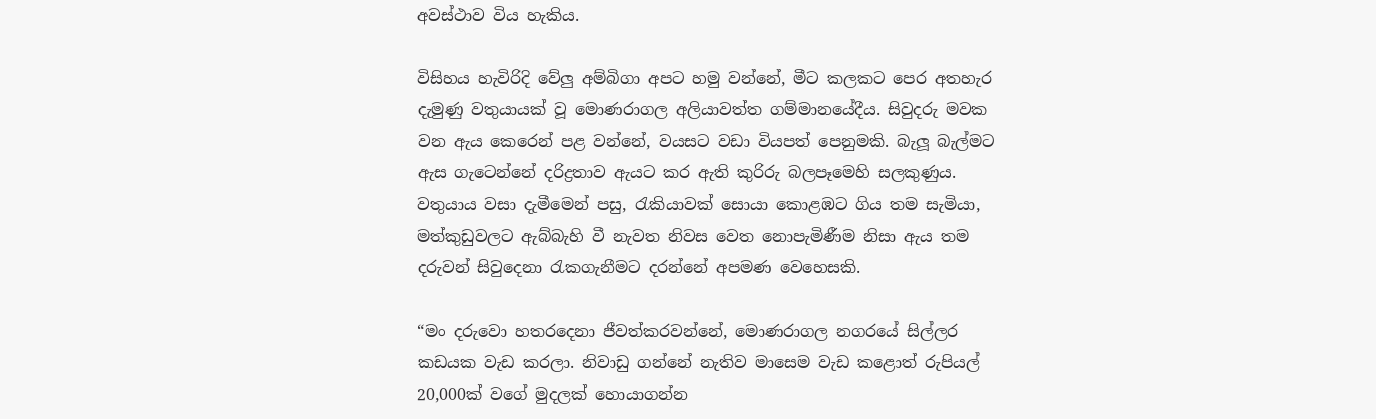අවස්ථාව විය හැකිය.

විසිහය හැවිරිදි වේලු අම්බිගා අපට හමු වන්නේ, මීට කලකට පෙර අතහැර දැමුණු වතුයායක් වූ මොණරාගල අලියාවත්ත ගම්මානයේදීය. සිවුදරු මවක වන ඇය කෙරෙන් පළ වන්නේ, වයසට වඩා වියපත් පෙනුමකි. බැලූ බැල්මට ඇස ගැටෙන්නේ දරිද්‍රතාව ඇයට කර ඇති කුරිරු බලපෑමෙහි සලකුණුය. වතුයාය වසා දැමීමෙන් පසු, රැකියාවක් සොයා කොළඹට ගිය තම සැමියා, මත්කුඩුවලට ඇබ්බැහි වී නැවත නිවස වෙත නොපැමිණීම නිසා ඇය තම දරුවන් සිවුදෙනා රැකගැනීමට දරන්නේ අපමණ වෙහෙසකි.

“මං දරුවො හතරදෙනා ජීවත්කරවන්නේ, මොණරාගල නගරයේ සිල්ලර කඩයක වැඩ කරලා. නිවාඩු ගන්නේ නැතිව මාසෙම වැඩ කළොත් රුපියල් 20,000ක් වගේ මුදලක් හොයාගන්න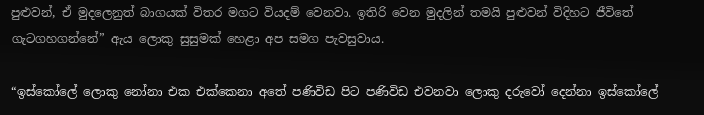පුළුවන්, ඒ මුදලෙනුත් බාගයක් විතර මගට වියදම් වෙනවා. ඉතිරි වෙන මුදලින් තමයි පුළුවන් විදිහට ජීවිතේ ගැටගහගන්නේ” ඇය ලොකු සුසුමක් හෙළා අප සමග පැවසුවාය.

“ඉස්කෝලේ ලොකු නෝනා එක එක්කෙනා අතේ පණිවිඩ පිට පණිවිඩ එවනවා ලොකු දරුවෝ දෙන්නා ඉස්කෝලේ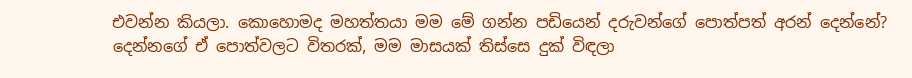එවන්න කියලා. කොහොමද මහත්තයා මම මේ ගන්න පඩියෙන් දරුවන්ගේ පොත්පත් අරන් දෙන්නේ? දෙන්නගේ ඒ පොත්වලට විතරක්, මම මාසයක් තිස්සෙ දුක් විඳලා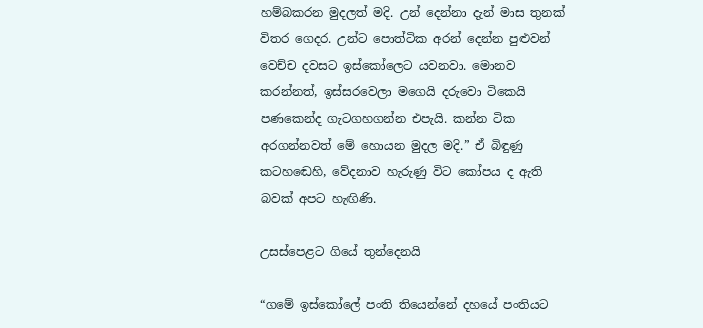හම්බකරන මුදලත් මදි. උන් දෙන්නා දැන් මාස තුනක් විතර ගෙදර. උන්ට පොත්ටික අරන් දෙන්න පුළුවන් වෙච්ච දවසට ඉස්කෝලෙට යවනවා. මොනව කරන්නත්, ඉස්සරවෙලා මගෙයි දරුවො ටිකෙයි පණකෙන්ද ගැටගහගන්න එපැයි. කන්න ටික අරගන්නවත් මේ හොයන මුදල මදි.” ඒ බිඳුණු කටහඬෙහි, වේදනාව හැරුණු විට කෝපය ද ඇති බවක් අපට හැඟිණි.

උසස්පෙළට ගියේ තුන්දෙනයි

“ගමේ ඉස්කෝලේ පංති තියෙන්නේ දහයේ පංතියට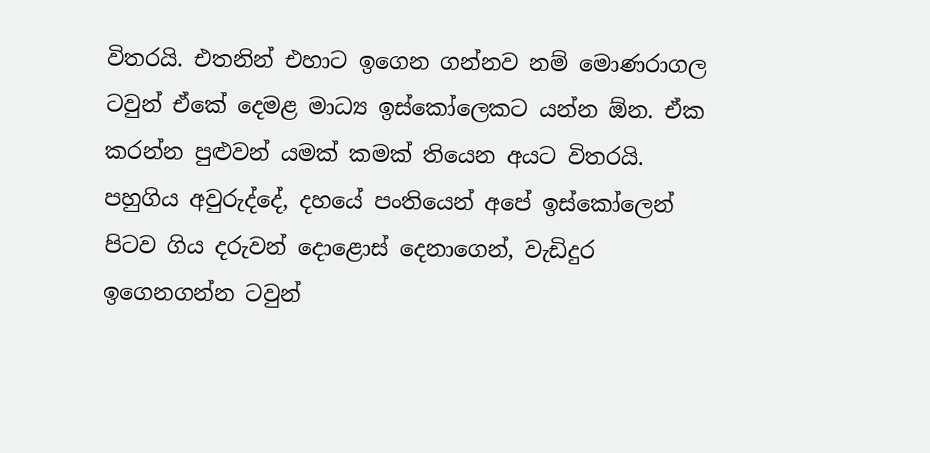විතරයි. එතනින් එහාට ඉගෙන ගන්නව නම් මොණරාගල ටවුන් ඒකේ දෙමළ මාධ්‍ය ඉස්කෝලෙකට යන්න ඕන. ඒක කරන්න පුළුවන් යමක් කමක් තියෙන අයට විතරයි. පහුගිය අවුරුද්දේ, දහයේ පංතියෙන් අපේ ඉස්කෝලෙන් පිටව ගිය දරුවන් දොළොස් දෙනාගෙන්, වැඩිදුර ඉගෙනගන්න ටවුන්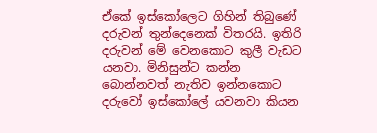ඒකේ ඉස්කෝලෙට ගිහින් තිබුණේ දරුවන් තුන්දෙනෙක් විතරයි. ඉතිරි දරුවන් මේ වෙනකොට කුලී වැඩට යනවා. මිනිසුන්ට කන්න බොන්නවත් නැතිව ඉන්නකොට දරුවෝ ඉස්කෝලේ යවනවා කියන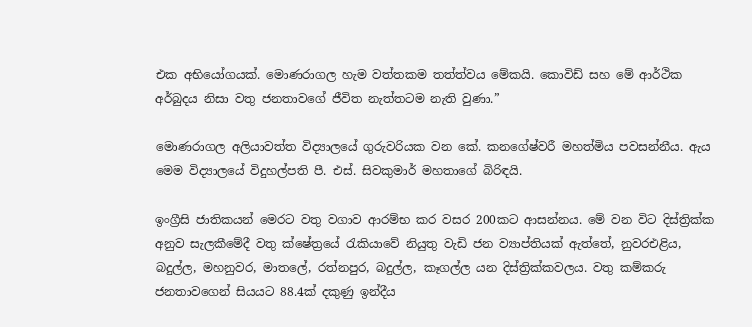එක අභියෝගයක්. මොණරාගල හැම වත්තකම තත්ත්වය මේකයි. කොවිඩ් සහ මේ ආර්ථික අර්බුදය නිසා වතු ජනතාවගේ ජීවිත නැත්තටම නැති වුණා.”

මොණරාගල අලියාවත්ත විද්‍යාලයේ ගුරුවරියක වන කේ. කනගේෂ්වරී මහත්මිය පවසන්නීය. ඇය මෙම විද්‍යාලයේ විදුහල්පති පී. එස්. සිවකුමාර් මහතාගේ බිරිඳයි.

ඉංග්‍රීසි ජාතිකයන් මෙරට වතු වගාව ආරම්භ කර වසර 200කට ආසන්නය. මේ වන විට දිස්ත්‍රික්ක අනුව සැලකීමේදී වතු ක්ෂේත්‍රයේ රැකියාවේ නියුතු වැඩි ජන ව්‍යාප්තියක් ඇත්තේ, නුවරඑළිය, බදුල්ල, මහනුවර, මාතලේ, රත්නපුර, බදුල්ල, කෑගල්ල යන දිස්ත්‍රික්කවලය. වතු කම්කරු ජනතාවගෙන් සියයට 88.4ක් දකුණු ඉන්දීය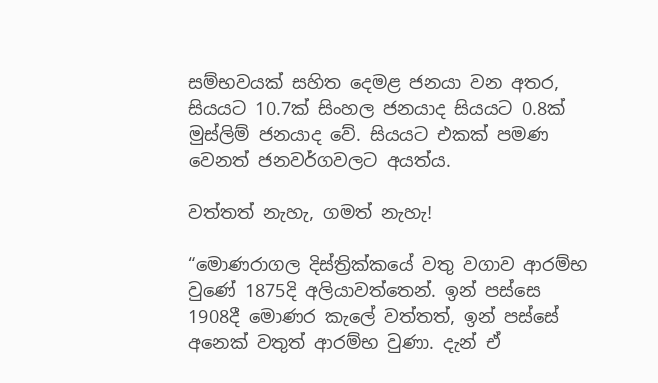සම්භවයක් සහිත දෙමළ ජනයා වන අතර, සියයට 10.7ක් සිංහල ජනයාද සියයට 0.8ක් මුස්ලිම් ජනයාද වේ. සියයට එකක් පමණ වෙනත් ජනවර්ගවලට අයත්ය.

වත්තත් නැහැ, ගමත් නැහැ!

“මොණරාගල දිස්ත්‍රික්කයේ වතු වගාව ආරම්භ වුණේ 1875දි අලියාවත්තෙන්. ඉන් පස්සෙ 1908දී මොණර කැලේ වත්තත්, ඉන් පස්සේ අනෙක් වතුත් ආරම්භ වුණා. දැන් ඒ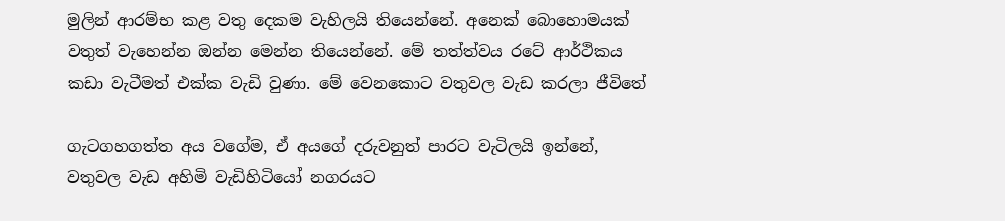මුලින් ආරම්භ කළ වතු දෙකම වැහිලයි තියෙන්නේ. අනෙක් බොහොමයක් වතුත් වැහෙන්න ඔන්න මෙන්න තියෙන්නේ. මේ තත්ත්වය රටේ ආර්ථිකය කඩා වැටීමත් එක්ක වැඩි වුණා. මේ වෙනකොට වතුවල වැඩ කරලා ජීවිතේ

ගැටගහගත්ත අය වගේම, ඒ අයගේ දරුවනුත් පාරට වැටිලයි ඉන්නේ, වතුවල වැඩ අහිමි වැඩිහිටියෝ නගරයට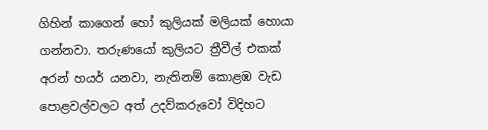ගිහින් කාගෙන් හෝ කුලියක් මලියක් හොයා ගන්නවා. තරුණයෝ කුලියට ත්‍රීවීල් එකක් අරන් හයර් යනවා, නැතිනම් කොළඹ වැඩ පොළවල්වලට අත් උදව්කරුවෝ විදිහට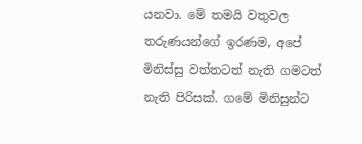යනවා. මේ තමයි වතුවල තරුණයන්ගේ ඉරණම, අපේ මිනිස්සු වත්තටත් නැති ගමටත් නැති පිරිසක්. ගමේ මිනිසුන්ට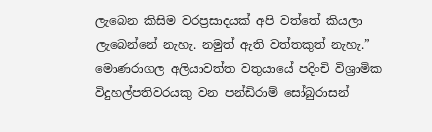ලැබෙන කිසිම වරප්‍රසාදයක් අපි වත්තේ කියලා ලැබෙන්නේ නැහැ. නමුත් ඇති වත්තකුත් නැහැ.” මොණරාගල අලියාවත්ත වතුයායේ පදිංචි විශ්‍රාමික විදුහල්පතිවරයකු වන පන්ඩිරාම් සෝබුරාසන්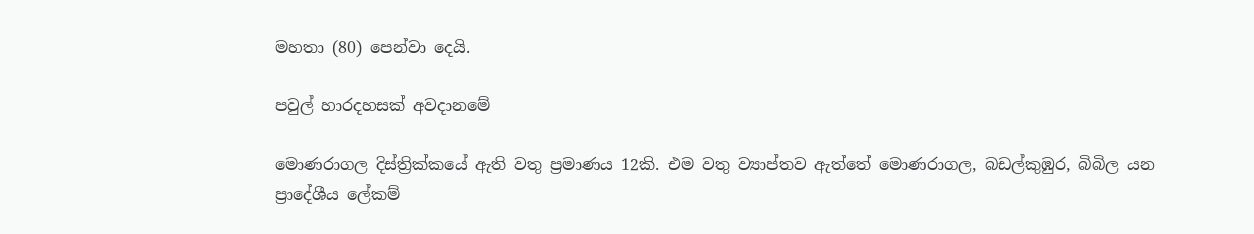මහතා (80) පෙන්වා දෙයි.

පවුල් හාරදහසක් අවදානමේ

මොණරාගල දිස්ත්‍රික්කයේ ඇති වතු ප්‍රමාණය 12කි. එම වතු ව්‍යාප්තව ඇත්තේ මොණරාගල, බඩල්කුඹුර, බිබිල යන ප්‍රාදේශීය ලේකම්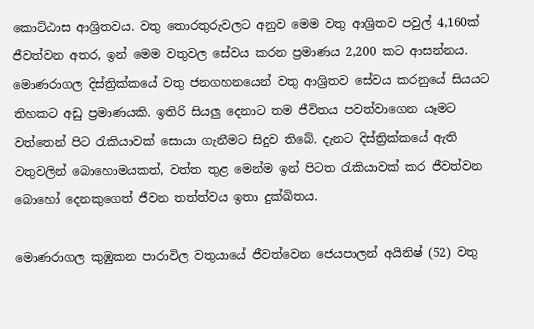කොට්ඨාස ආශ්‍රිතවය. වතු තොරතුරුවලට අනුව මෙම වතු ආශ්‍රිතව පවුල් 4,160ක් ජීවත්වන අතර, ඉන් මෙම වතුවල සේවය කරන ප්‍රමාණය 2,200 කට ආසන්නය. මොණරාගල දිස්ත්‍රික්කයේ වතු ජනගහනයෙන් වතු ආශ්‍රිතව සේවය කරනුයේ සියයට තිහකට අඩු ප්‍රමාණයකි. ඉතිරි සියලු දෙනාට තම ජීවිතය පවත්වාගෙන යෑමට වත්තෙන් පිට රැකියාවක් සොයා ගැනීමට සිදුව තිබේ. දැනට දිස්ත්‍රික්කයේ ඇති වතුවලින් බොහොමයකත්, වත්ත තුළ මෙන්ම ඉන් පිටත රැකියාවක් කර ජීවත්වන බොහෝ දෙනකුගෙත් ජීවන තත්ත්වය ඉතා දුක්ඛිතය.

මොණරාගල කුඹුකන පාරාවිල වතුයායේ ජීවත්වෙන ජෙයපාලන් අයිනිෂ් (52) වතු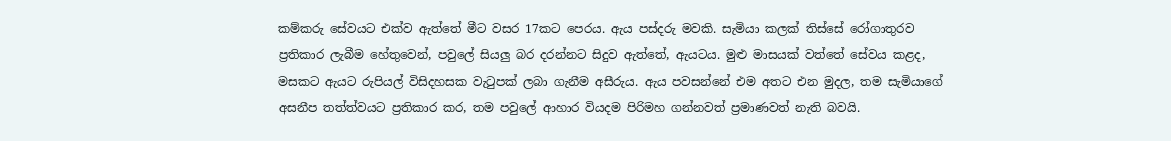කම්කරු සේවයට එක්ව ඇත්තේ මීට වසර 17කට පෙරය. ඇය පස්දරු මවකි. සැමියා කලක් තිස්සේ රෝගාතුරව ප්‍රතිකාර ලැබීම හේතුවෙන්, පවුලේ සියලු බර දරන්නට සිදුව ඇත්තේ, ඇයටය. මුළු මාසයක් වත්තේ සේවය කළද, මසකට ඇයට රුපියල් විසිදහසක වැටුපක් ලබා ගැනීම අසීරුය. ඇය පවසන්නේ එම අතට එන මුදල, තම සැමියාගේ අසනීප තත්ත්වයට ප්‍රතිකාර කර, තම පවුලේ ආහාර වියදම පිරිමහ ගන්නවත් ප්‍රමාණවත් නැති බවයි.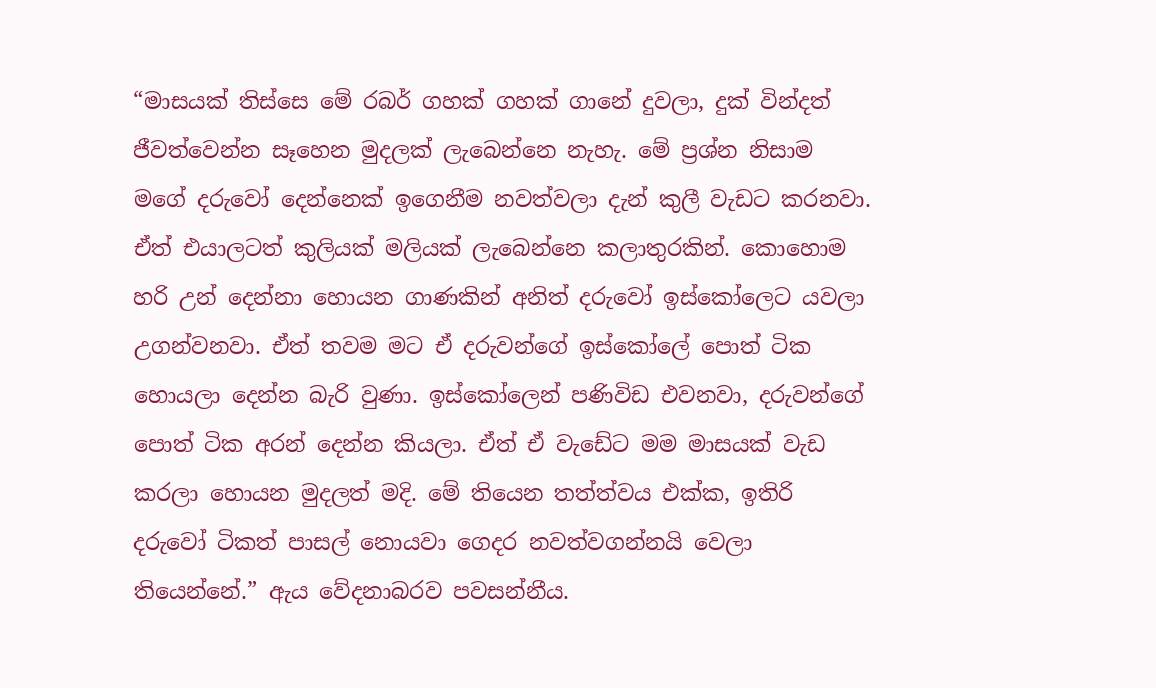“මාසයක් තිස්සෙ මේ රබර් ගහක් ගහක් ගානේ දුවලා, දුක් වින්දත් ජීවත්වෙන්න සෑහෙන මුදලක් ලැබෙන්නෙ නැහැ. මේ ප්‍රශ්න නිසාම මගේ දරුවෝ දෙන්නෙක් ඉගෙනීම නවත්වලා දැන් කුලී වැඩට කරනවා. ඒත් එයාලටත් කුලියක් මලියක් ලැබෙන්නෙ කලාතුරකින්. කොහොම හරි උන් දෙන්නා හොයන ගාණකින් අනිත් දරුවෝ ඉස්කෝලෙට යවලා උගන්වනවා. ඒත් තවම මට ඒ දරුවන්ගේ ඉස්කෝලේ පොත් ටික හොයලා දෙන්න බැරි වුණා. ඉස්කෝලෙන් පණිවිඩ එවනවා, දරුවන්ගේ පොත් ටික අරන් දෙන්න කියලා. ඒත් ඒ වැඩේට මම මාසයක් වැඩ කරලා හොයන මුදලත් මදි. මේ තියෙන තත්ත්වය එක්ක, ඉතිරි දරුවෝ ටිකත් පාසල් නොයවා ගෙදර නවත්වගන්නයි වෙලා තියෙන්නේ.” ඇය වේදනාබරව පවසන්නීය.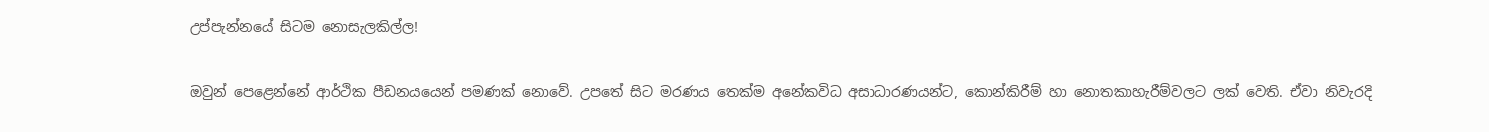උප්පැන්නයේ සිටම නොසැලකිල්ල!

ඔවුන් පෙළෙන්නේ ආර්ථික පීඩනයයෙන් පමණක් නොවේ. උපතේ සිට මරණය තෙක්ම අනේකවිධ අසාධාරණයන්ට, කොන්කිරීම් හා නොතකාහැරීම්වලට ලක් වෙති. ඒවා නිවැරදි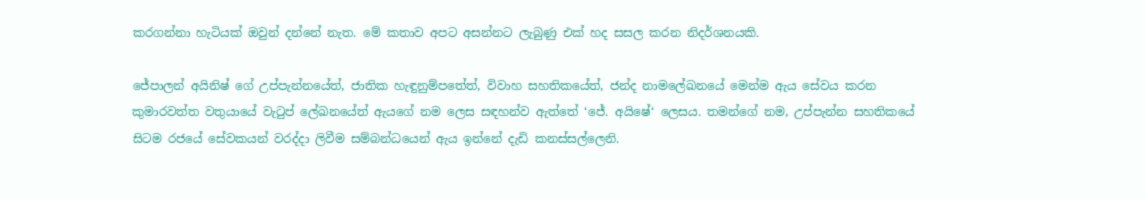කරගන්නා හැටියක් ඔවුන් දන්නේ නැත. මේ කතාව අපට අසන්නට ලැබුණු එක් හද සසල කරන නිදර්ශනයකි.

ජේපාලන් අයිනිෂ් ගේ උප්පැන්නයේත්, ජාතික හැඳුනුම්පතේත්, විවාහ සහතිකයේත්, ජන්ද නාමලේඛනයේ මෙන්ම ඇය සේවය කරන කුමාරවත්ත වතුයායේ වැටුප් ලේඛනයේත් ඇයගේ නම ලෙස සඳහන්ව ඇත්තේ ‘ජේ. අයිෂේ‘ ලෙසය. තමන්ගේ නම, උප්පැන්න සහතිකයේ සිටම රජයේ සේවකයන් වරද්දා ලිවීම සම්බන්ධයෙන් ඇය ඉන්නේ දැඩි කනස්සල්ලෙනි.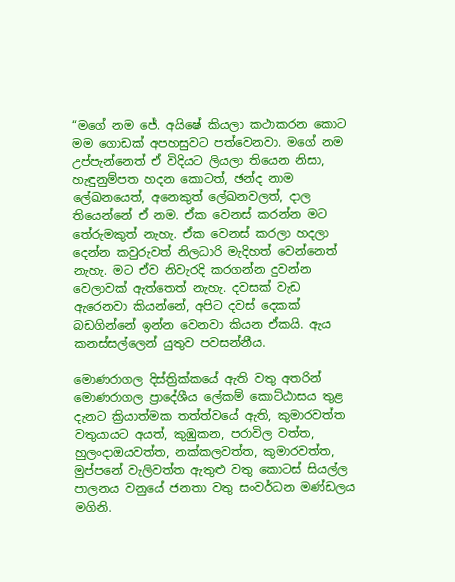“මගේ නම ජේ. අයිෂේ කියලා කථාකරන කොට මම ගොඩක් අපහසුවට පත්වෙනවා. මගේ නම උප්පැන්නෙත් ඒ විදියට ලියලා තියෙන නිසා, හැඳුනුම්පත හදන කොටත්, ඡන්ද නාම ලේඛනයෙත්, අනෙකුත් ලේඛනවලත්, දාල තියෙන්නේ ඒ නම. ඒක වෙනස් කරන්න මට තේරුමකුත් නැහැ. ඒක වෙනස් කරලා හදලා දෙන්න කවුරුවත් නිලධාරි මැදිහත් වෙන්නෙත් නැහැ. මට ඒව නිවැරදි කරගන්න දුවන්න වෙලාවක් ඇත්තෙත් නැහැ. දවසක් වැඩ ඇරෙනවා කියන්නේ, අපිට දවස් දෙකක් බඩගින්නේ ඉන්න වෙනවා කියන ඒකයි. ඇය කනස්සල්ලෙන් යුතුව පවසන්නීය.

මොණරාගල දිස්ත්‍රික්කයේ ඇති වතු අතරින් මොණරාගල ප්‍රාදේශීය ලේකම් කොට්ඨාසය තුළ දැනට ක්‍රියාත්මක තත්ත්වයේ ඇති, කුමාරවත්ත වතුයායට අයත්, කුඹුකන, පරාවිල වත්ත, හුලංදාඔයවත්ත, නක්කලවත්ත, කුමාරවත්ත, මුප්පනේ වැලිවත්ත ඇතුළු වතු කොටස් සියල්ල පාලනය වනුයේ ජනතා වතු සංවර්ධන මණ්ඩලය මගිනි.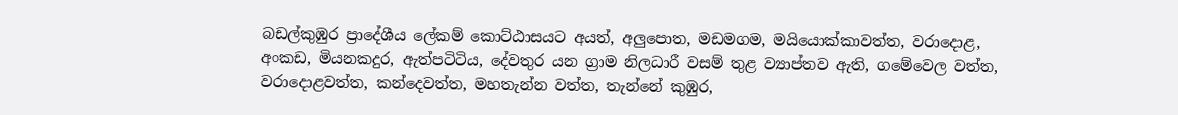බඩල්කුඹුර ප්‍රාදේශීය ලේකම් කොට්ඨාසයට අයත්, අලුපොත, මඩමගම, මයියොක්කාවත්ත, වරාදොළ, අංකඩ, මියනකදුර, ඇත්පටිටිය, දේවතුර යන ග්‍රාම නිලධාරී වසම් තුළ ව්‍යාප්තව ඇති, ගමේවෙල වත්ත, වරාදොළවත්ත, කන්දෙවත්ත, මහතැන්න වත්ත, තැන්නේ කුඹුර,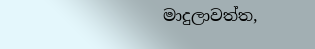මාදුලාවත්ත,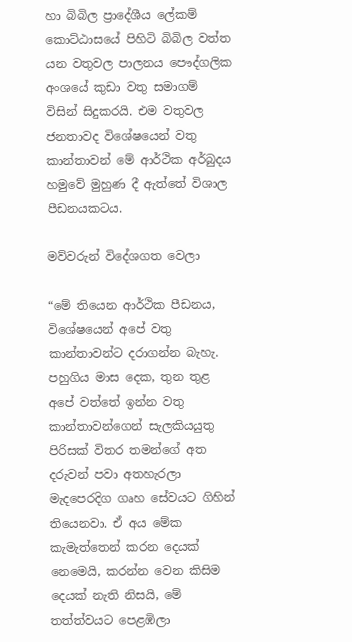හා බිබිල ප්‍රාදේශීය ලේකම් කොට්ඨාසයේ පිහිටි බිබිල වත්ත යන වතුවල පාලනය පෞද්ගලික අංශයේ කුඩා වතු සමාගම් විසින් සිදුකරයි. එම වතුවල ජනතාවද විශේෂයෙන් වතු කාන්තාවන් මේ ආර්ථික අර්බුදය හමුවේ මුහුණ දී ඇත්තේ විශාල පීඩනයකටය.

මව්වරුන් විදේශගත වෙලා

“මේ තියෙන ආර්ථික පීඩනය, විශේෂයෙන් අපේ වතු කාන්තාවන්ට දරාගන්න බැහැ. පහුගිය මාස දෙක, තුන තුළ අපේ වත්තේ ඉන්න වතු කාන්තාවන්ගෙන් සැලකියයුතු පිරිසක් විතර තමන්ගේ අත දරුවන් පවා අතහැරලා මැදපෙරදිග ගෘහ සේවයට ගිහින් තියෙනවා. ඒ අය මේක කැමැත්තෙන් කරන දෙයක් නෙමෙයි, කරන්න වෙන කිසිම දෙයක් නැති නිසයි, මේ තත්ත්වයට පෙළඹිලා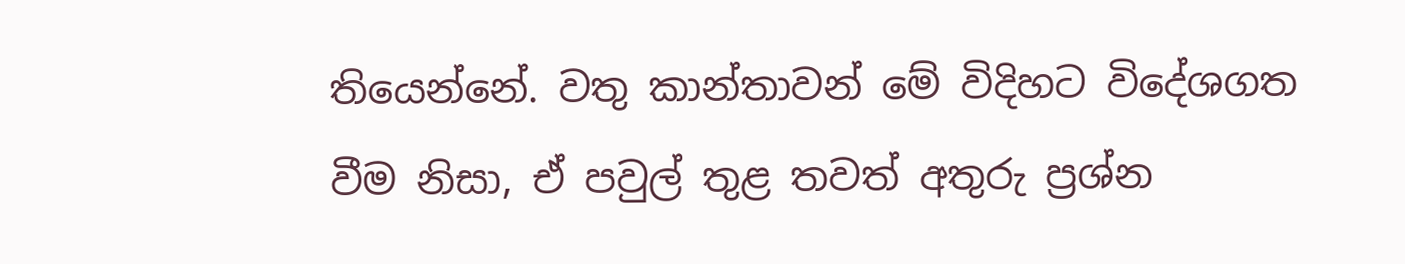තියෙන්නේ. වතු කාන්තාවන් මේ විදිහට විදේශගත වීම නිසා, ඒ පවුල් තුළ තවත් අතුරු ප්‍රශ්න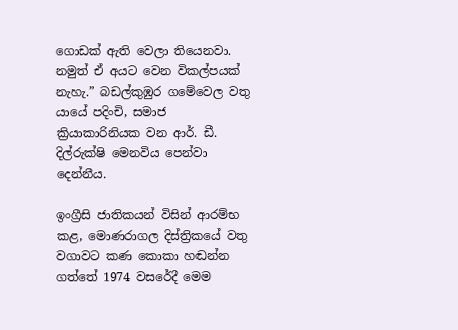ගොඩක් ඇති වෙලා තියෙනවා. නමුත් ඒ අයට වෙන විකල්පයක් නැහැ.” බඩල්කුඹුර ගමේවෙල වතු යායේ පදිංචි, සමාජ ක්‍රියාකාරිනියක වන ආර්. ඩී. දිල්රුක්ෂි මෙනවිය පෙන්වා දෙන්නීය.

ඉංග්‍රීසි ජාතිකයන් විසින් ආරම්භ කළ, මොණරාගල දිස්ත්‍රිකයේ වතු වගාවට කණ කොකා හඬන්න ගත්තේ 1974 වසරේදී මෙම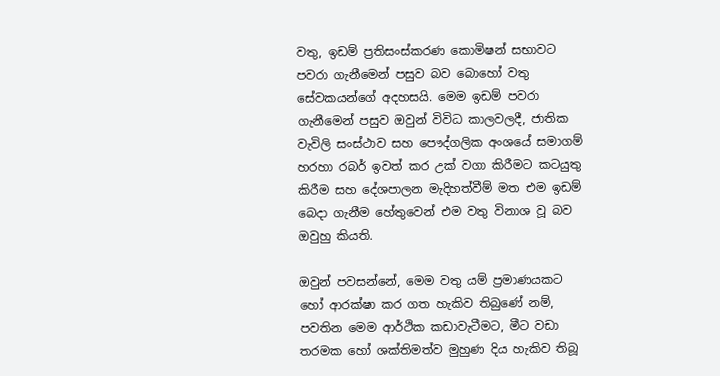වතු, ඉඩම් ප්‍රතිසංස්කරණ කොමිෂන් සභාවට පවරා ගැනීමෙන් පසුව බව බොහෝ වතු සේවකයන්ගේ අදහසයි. මෙම ඉඩම් පවරා ගැනීමෙන් පසුව ඔවුන් විවිධ කාලවලදී, ජාතික වැවිලි සංස්ථාව සහ පෞද්ගලික අංශයේ සමාගම් හරහා රබර් ඉවත් කර උක් වගා කිරීමට කටයුතු කිරීම සහ දේශපාලන මැදිහත්වීම් මත එම ඉඩම් බෙදා ගැනීම හේතුවෙන් එම වතු විනාශ වූ බව ඔවුහු කියති.

ඔවුන් පවසන්නේ, මෙම වතු යම් ප්‍රමාණයකට හෝ ආරක්ෂා කර ගත හැකිව තිබුණේ නම්, පවතින මෙම ආර්ථික කඩාවැටීමට, මීට වඩා තරමක හෝ ශක්තිමත්ව මුහුණ දිය හැකිව තිබූ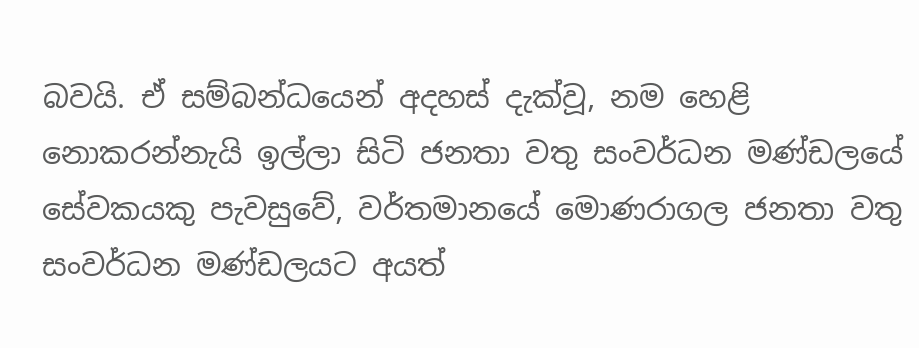බවයි. ඒ සම්බන්ධයෙන් අදහස් දැක්වූ, නම හෙළි නොකරන්නැයි ඉල්ලා සිටි ජනතා වතු සංවර්ධන මණ්ඩලයේ සේවකයකු පැවසුවේ, වර්තමානයේ මොණරාගල ජනතා වතු සංවර්ධන මණ්ඩලයට අයත්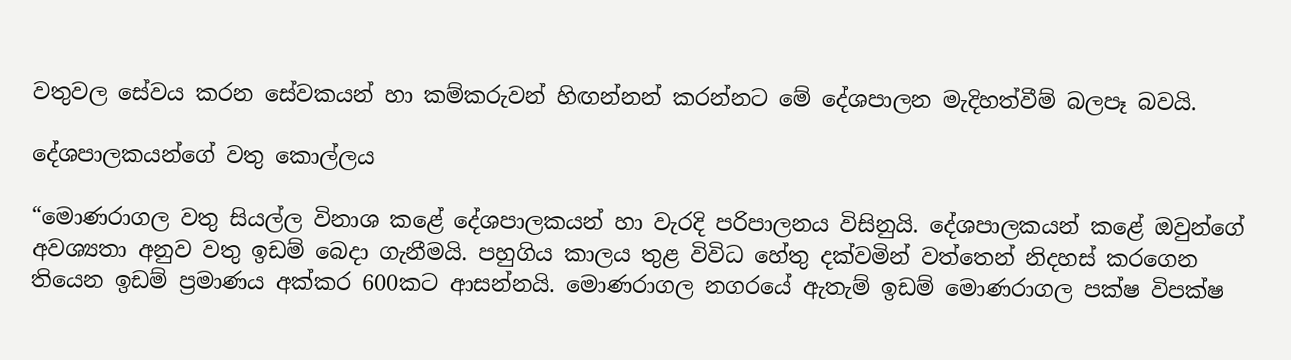වතුවල සේවය කරන සේවකයන් හා කම්කරුවන් හිඟන්නන් කරන්නට මේ දේශපාලන මැදිහත්වීම් බලපෑ බවයි.

දේශපාලකයන්ගේ වතු කොල්ලය

“මොණරාගල වතු සියල්ල විනාශ කළේ දේශපාලකයන් හා වැරදි පරිපාලනය විසිනුයි. දේශපාලකයන් කළේ ඔවුන්ගේ අවශ්‍යතා අනුව වතු ඉඩම් බෙදා ගැනීමයි. පහුගිය කාලය තුළ විවිධ හේතු දක්වමින් වත්තෙන් නිදහස් කරගෙන තියෙන ඉඩම් ප්‍රමාණය අක්කර 600කට ආසන්නයි. මොණරාගල නගරයේ ඇතැම් ඉඩම් මොණරාගල පක්ෂ විපක්ෂ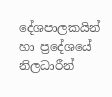දේශපාලකයින් හා ප්‍රදේශයේ නිලධාරීන්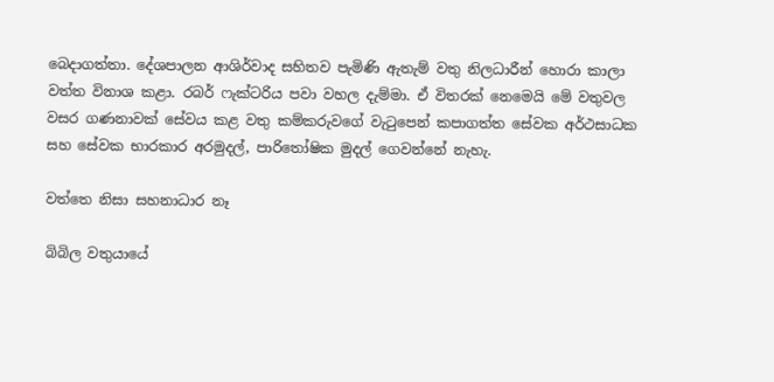බෙදාගත්තා. දේශපාලන ආශිර්වාද සහිතව පැමිණි ඇතැම් වතු නිලධාරීන් හොරා කාලා වත්ත විනාශ කළා. රබර් ෆැක්ටරිය පවා වහල දැම්මා. ඒ විතරක් නෙමෙයි මේ වතුවල වසර ගණනාවක් සේවය කළ වතු කම්කරුවගේ වැටුපෙන් කපාගත්ත සේවක අර්ථසාධක සහ සේවක භාරකාර අරමුදල්, පාරිතෝෂික මුදල් ගෙවන්නේ නැහැ.

වත්තෙ නිසා සහනාධාර නෑ

බිබිල වතුයායේ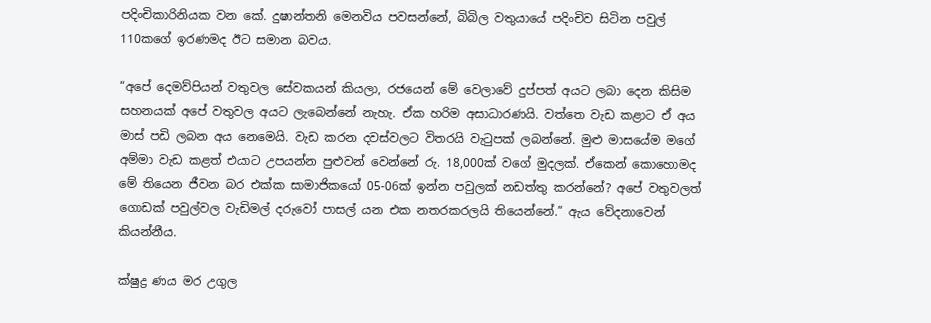පදිංචිකාරිනියක වන කේ. දුෂාන්තනි මෙනවිය පවසන්නේ, බිබිල වතුයායේ පදිංචිව සිටින පවුල් 110කගේ ඉරණමද ඊට සමාන බවය.

“අපේ දෙමව්පියන් වතුවල සේවකයන් කියලා, රජයෙන් මේ වෙලාවේ දුප්පත් අයට ලබා දෙන කිසිම සහනයක් අපේ වතුවල අයට ලැබෙන්නේ නැහැ. ඒක හරිම අසාධාරණයි. වත්තෙ වැඩ කළාට ඒ අය මාස් පඩි ලබන අය නෙමෙයි. වැඩ කරන දවස්වලට විතරයි වැටුපක් ලබන්නේ. මුළු මාසයේම මගේ අම්මා වැඩ කළත් එයාට උපයන්න පුළුවන් වෙන්නේ රු. 18,000ක් වගේ මුදලක්. ඒකෙන් කොහොමද මේ තියෙන ජීවන බර එක්ක සාමාජිකයෝ 05-06ක් ඉන්න පවුලක් නඩත්තු කරන්නේ? අපේ වතුවලත් ගොඩක් පවුල්වල වැඩිමල් දරුවෝ පාසල් යන එක නතරකරලයි තියෙන්නේ.” ඇය වේදනාවෙන් කියන්නීය.

ක්ෂුද්‍ර ණය මර උගුල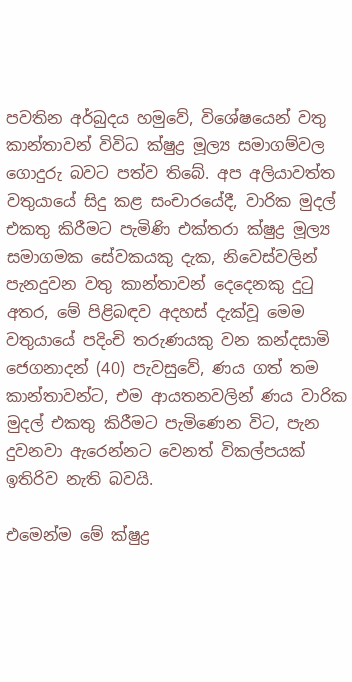පවතින අර්බුදය හමුවේ, විශේෂයෙන් වතු කාන්තාවන් විවිධ ක්ෂුද්‍ර මූල්‍ය සමාගම්වල ගොදුරු බවට පත්ව තිබේ. අප අලියාවත්ත වතුයායේ සිදු කළ සංචාරයේදී, වාරික මුදල් එකතු කිරීමට පැමිණි එක්තරා ක්ෂුද්‍ර මූල්‍ය සමාගමක සේවකයකු දැක, නිවෙස්වලින් පැනදුවන වතු කාන්තාවන් දෙදෙනකු දුටු අතර, මේ පිළිබඳව අදහස් දැක්වූ මෙම වතුයායේ පදිංචි තරුණයකු වන කන්දසාමි ජෙගනාදන් (40) පැවසුවේ, ණය ගත් තම කාන්තාවන්ට, එම ආයතනවලින් ණය වාරික මුදල් එකතු කිරීමට පැමිණෙන විට, පැන දුවනවා ඇරෙන්නට වෙනත් විකල්පයක් ඉතිරිව නැති බවයි.

එමෙන්ම මේ ක්ෂුද්‍ර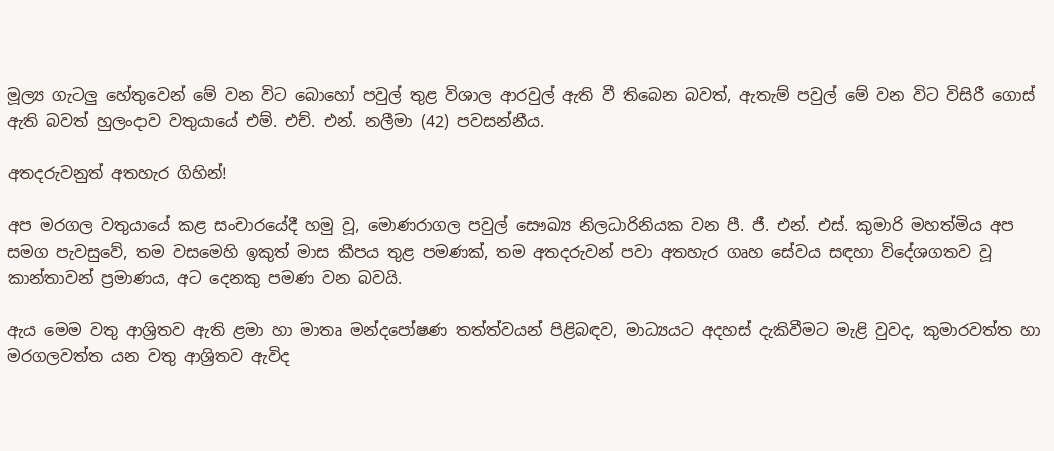මූල්‍ය ගැටලු හේතුවෙන් මේ වන විට බොහෝ පවුල් තුළ විශාල ආරවුල් ඇති වී තිබෙන බවත්, ඇතැම් පවුල් මේ වන විට විසිරී ගොස් ඇති බවත් හුලංදාව වතුයායේ එම්. එච්. එන්. නලීමා (42) පවසන්නීය.

අතදරුවනුත් අතහැර ගිහින්!

අප මරගල වතුයායේ කළ සංචාරයේදී හමු වූ, මොණරාගල පවුල් සෞඛ්‍ය නිලධාරිනියක වන පී. ජී. එන්. එස්. කුමාරි මහත්මිය අප සමග පැවසුවේ, තම වසමෙහි ඉකුත් මාස කීපය තුළ පමණක්, තම අතදරුවන් පවා අතහැර ගෘහ සේවය සඳහා විදේශගතව වූ කාන්තාවන් ප්‍රමාණය, අට දෙනකු පමණ වන බවයි.

ඇය මෙම වතු ආශ්‍රිතව ඇති ළමා හා මාතෘ මන්දපෝෂණ තත්ත්වයන් පිළිබඳව, මාධ්‍යයට අදහස් දැකිවීමට මැළි වුවද, කුමාරවත්ත හා මරගලවත්ත යන වතු ආශ්‍රිතව ඇවිද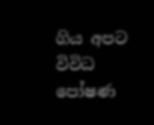ගිය අපට විවිධ පෝෂණ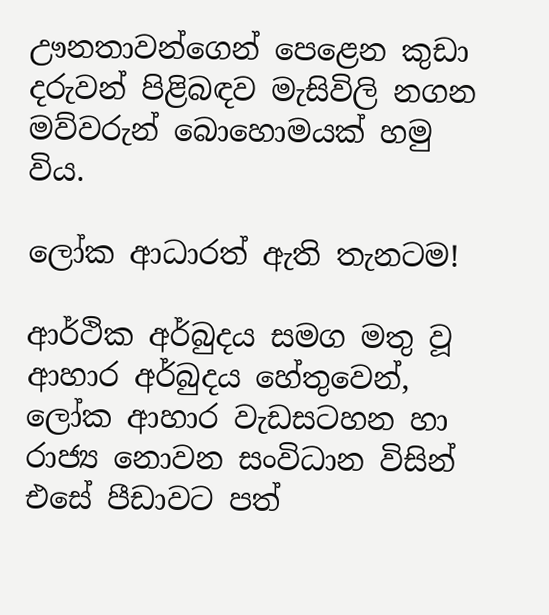ඌනතාවන්ගෙන් පෙළෙන කුඩා දරුවන් පිළිබඳව මැසිවිලි නගන මව්වරුන් බොහොමයක් හමු විය.

ලෝක ආධාරත් ඇති තැනටම!

ආර්ථික අර්බුදය සමග මතු වූ ආහාර අර්බුදය හේතුවෙන්, ලෝක ආහාර වැඩසටහන හා රාජ්‍ය නොවන සංවිධාන විසින් එසේ පීඩාවට පත්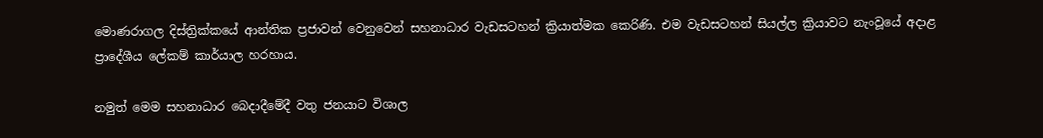මොණරාගල දිස්ත්‍රික්කයේ ආන්තික ප්‍රජාවන් වෙනුවෙන් සහනාධාර වැඩසටහන් ක්‍රියාත්මක කෙරිණි. එම වැඩසටහන් සියල්ල ක්‍රියාවට නැංවූයේ අදාළ ප්‍රාදේශීය ලේකම් කාර්යාල හරහාය.

නමුත් මෙම සහනාධාර බෙදාදීමේදී වතු ජනයාට විශාල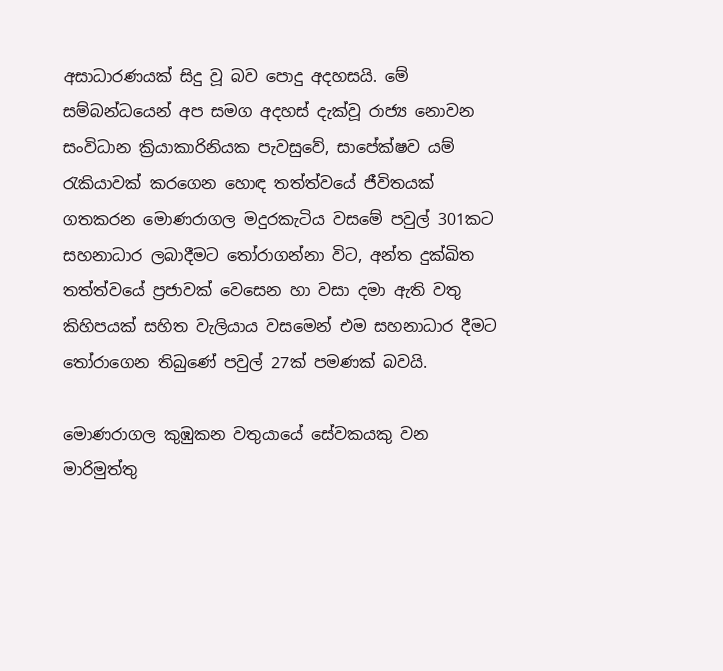අසාධාරණයක් සිදු වූ බව පොදු අදහසයි. මේ සම්බන්ධයෙන් අප සමග අදහස් දැක්වූ රාජ්‍ය නොවන සංවිධාන ක්‍රියාකාරිනියක පැවසුවේ, සාපේක්ෂව යම් රැකියාවක් කරගෙන හොඳ තත්ත්වයේ ජීවිතයක් ගතකරන මොණරාගල මදුරකැටිය වසමේ පවුල් 301කට සහනාධාර ලබාදීමට තෝරාගන්නා විට, අන්ත දුක්ඛිත තත්ත්වයේ ප්‍රජාවක් වෙසෙන හා වසා දමා ඇති වතු කිහිපයක් සහිත වැලියාය වසමෙන් එම සහනාධාර දීමට තෝරාගෙන තිබුණේ පවුල් 27ක් පමණක් බවයි.

මොණරාගල කුඹුකන වතුයායේ සේවකයකු වන මාරිමුත්තු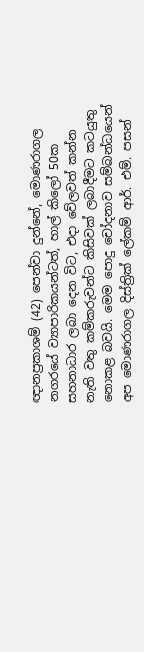ඥානප්‍රකාශම් (42) පෙන්වා දුන්නේ, මොණරාගල නගරයේ ව්‍යාපාරිකයන්ටත්, හාල් කිලෝ 50ක සහනාධාර ලබා දෙන විට, එදා වේලවත් කන්න නැති වතු කම්කරුවන්ට කිසිවක් ලබාදීමට කටයුතු නොකළ බවයි. මෙම පොදු චෝදනාව සම්බන්ධයෙන් අප මොණරාගල දිස්ත්‍රික් ලේකම් ආර්. එම්. පසන්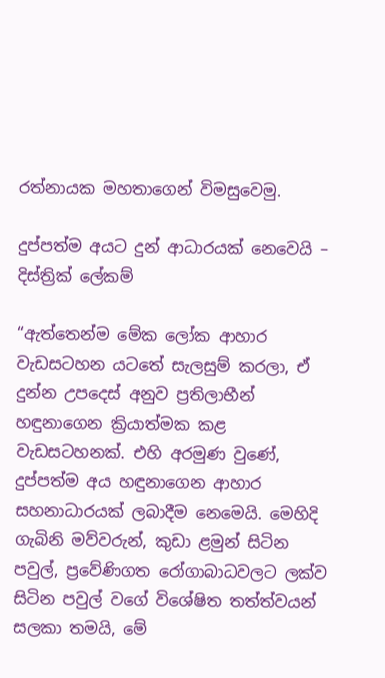රත්නායක මහතාගෙන් විමසුවෙමු.

දුප්පත්ම අයට දුන් ආධාරයක් නෙවෙයි – දිස්ත්‍රික් ලේකම්

“ඇත්තෙන්ම මේක ලෝක ආහාර වැඩසටහන යටතේ සැලසුම් කරලා, ඒ දුන්න උපදෙස් අනුව ප්‍රතිලාභීන් හඳුනාගෙන ක්‍රියාත්මක කළ වැඩසටහනක්. එහි අරමුණ වුණේ, දුප්පත්ම අය හඳුනාගෙන ආහාර සහනාධාරයක් ලබාදීම නෙමෙයි. මෙහිදි ගැබිනි මව්වරුන්, කුඩා ළමුන් සිටින පවුල්, ප්‍රවේණිගත රෝගාබාධවලට ලක්ව සිටින පවුල් වගේ විශේෂිත තත්ත්වයන් සලකා තමයි, මේ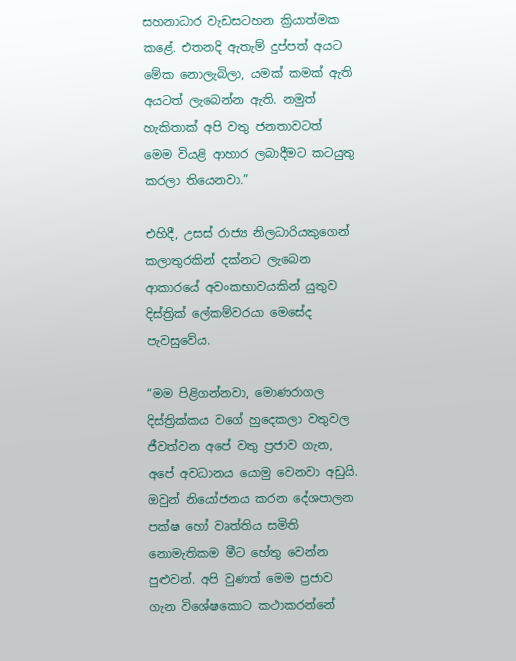සහනාධාර වැඩසටහන ක්‍රියාත්මක කළේ. එතනදි ඇතැම් දුප්පත් අයට මේක නොලැබිලා, යමක් කමක් ඇති අයටත් ලැබෙන්න ඇති. නමුත් හැකිතාක් අපි වතු ජනතාවටත් මෙම වියළි ආහාර ලබාදීමට කටයුතු කරලා තියෙනවා.”

එහිදී, උසස් රාජ්‍ය නිලධාරියකුගෙන් කලාතුරකින් දක්නට ලැබෙන ආකාරයේ අවංකභාවයකින් යුතුව දිස්ත්‍රික් ලේකම්වරයා මෙසේද පැවසුවේය.

“මම පිළිගන්නවා, මොණරාගල දිස්ත්‍රික්කය වගේ හුදෙකලා වතුවල ජීවත්වන අපේ වතු ප්‍රජාව ගැන, අපේ අවධානය යොමු වෙනවා අඩුයි. ඔවුන් නියෝජනය කරන දේශපාලන පක්ෂ හෝ වෘත්තිය සමිති නොමැතිකම මීට හේතු වෙන්න පුළුවන්. අපි වුණත් මෙම ප්‍රජාව ගැන විශේෂකොට කථාකරන්නේ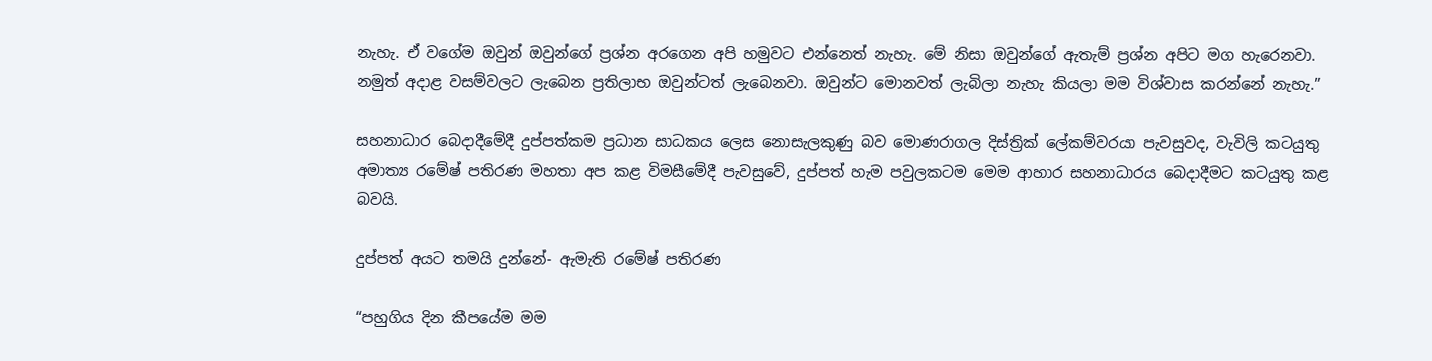නැහැ. ඒ වගේම ඔවුන් ඔවුන්ගේ ප්‍රශ්න අරගෙන අපි හමුවට එන්නෙත් නැහැ. මේ නිසා ඔවුන්ගේ ඇතැම් ප්‍රශ්න අපිට මග හැරෙනවා. නමුත් අදාළ වසම්වලට ලැබෙන ප්‍රතිලාභ ඔවුන්ටත් ලැබෙනවා. ඔවුන්ට මොනවත් ලැබිලා නැහැ කියලා මම විශ්වාස කරන්නේ නැහැ.”

සහනාධාර බෙදාදීමේදී දුප්පත්කම ප්‍රධාන සාධකය ලෙස නොසැලකුණු බව මොණරාගල දිස්ත්‍රික් ලේකම්වරයා පැවසුවද, වැවිලි කටයුතු අමාත්‍ය රමේෂ් පතිරණ මහතා අප කළ විමසීමේදී පැවසුවේ, දුප්පත් හැම පවුලකටම මෙම ආහාර සහනාධාරය බෙදාදීමට කටයුතු කළ බවයි.

දුප්පත් අයට තමයි දුන්නේ- ඇමැති රමේෂ් පතිරණ

“පහුගිය දින කීපයේම මම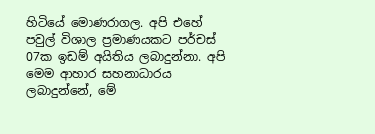හිටියේ මොණරාගල. අපි එහේ පවුල් විශාල ප්‍රමාණයකට පර්චස් 07ක ඉඩම් අයිතිය ලබාදුන්නා. අපි මෙම ආහාර සහනාධාරය ලබාදුන්නේ, මේ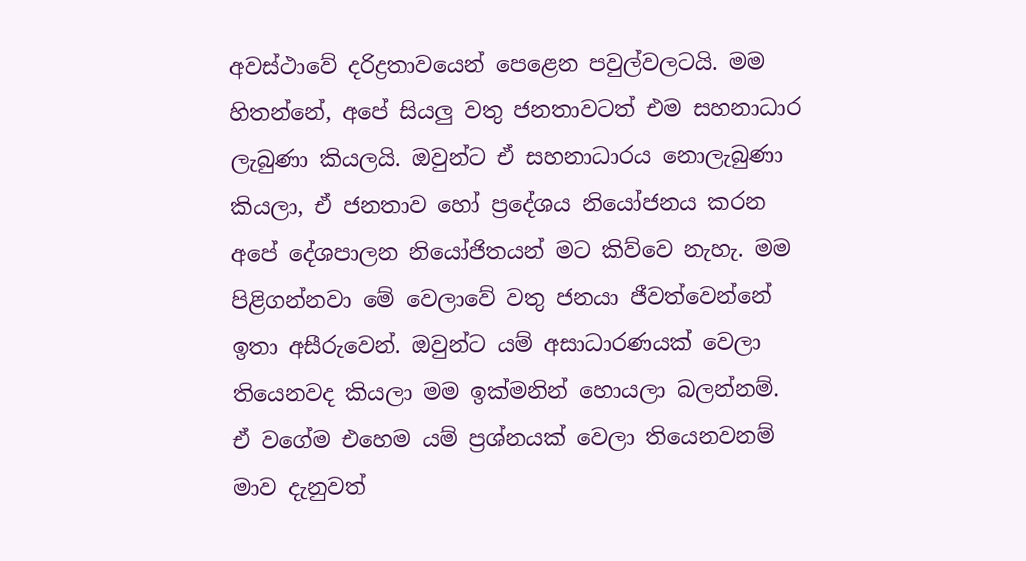අවස්ථාවේ දරිද්‍රතාවයෙන් පෙළෙන පවුල්වලටයි. මම හිතන්නේ, අපේ සියලු වතු ජනතාවටත් එම සහනාධාර ලැබුණා කියලයි. ඔවුන්ට ඒ සහනාධාරය නොලැබුණා කියලා, ඒ ජනතාව හෝ ප්‍රදේශය නියෝජනය කරන අපේ දේශපාලන නියෝජිතයන් මට කිව්වෙ නැහැ. මම පිළිගන්නවා මේ වෙලාවේ වතු ජනයා ජීවත්වෙන්නේ ඉතා අසීරුවෙන්. ඔවුන්ට යම් අසාධාරණයක් වෙලා තියෙනවද කියලා මම ඉක්මනින් හොයලා බලන්නම්. ඒ වගේම එහෙම යම් ප්‍රශ්නයක් වෙලා තියෙනවනම් මාව දැනුවත්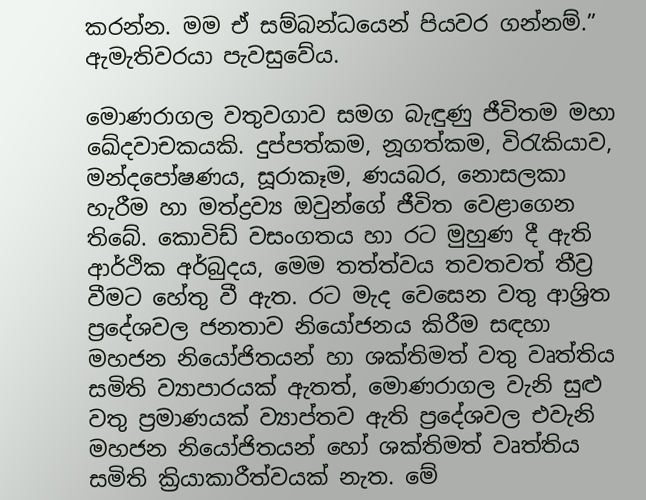කරන්න. මම ඒ සම්බන්ධයෙන් පියවර ගන්නම්.” ඇමැතිවරයා පැවසුවේය.

මොණරාගල වතුවගාව සමග බැඳුණු ජීවිතම මහා ඛේදවාචකයකි. දුප්පත්කම, නූගත්කම, විරැකියාව, මන්දපෝෂණය, සූරාකෑම, ණයබර, නොසලකා හැරීම හා මත්ද්‍රව්‍ය ඔවුන්ගේ ජීවිත වෙළාගෙන තිබේ. කොවිඩ් වසංගතය හා රට මුහුණ දී ඇති ආර්ථික අර්බුදය, මෙම තත්ත්වය තවතවත් තීව්‍ර වීමට හේතු වී ඇත. රට මැද වෙසෙන වතු ආශ්‍රිත ප්‍රදේශවල ජනතාව නියෝජනය කිරීම සඳහා මහජන නියෝජිතයන් හා ශක්තිමත් වතු වෘත්තිය සමිති ව්‍යාපාරයක් ඇතත්, මොණරාගල වැනි සුළු වතු ප්‍රමාණයක් ව්‍යාප්තව ඇති ප්‍රදේශවල එවැනි මහජන නියෝජිතයන් හෝ ශක්තිමත් වෘත්තිය සමිති ක්‍රියාකාරීත්වයක් නැත. මේ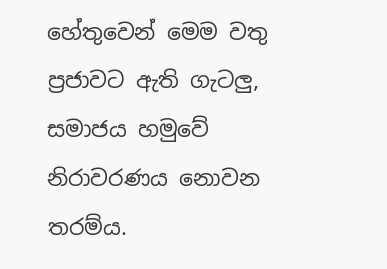හේතුවෙන් මෙම වතු ප්‍රජාවට ඇති ගැටලු, සමාජය හමුවේ නිරාවරණය නොවන තරම්ය.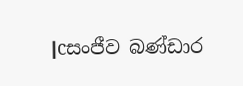|cසංජීව බණ්ඩාර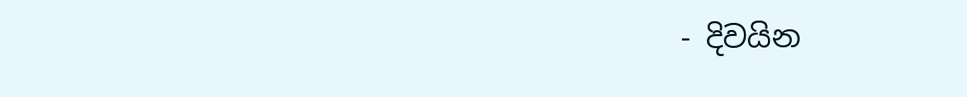- දිවයින